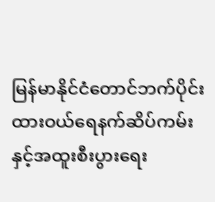မြန်မာနိုင်ငံတောင်ဘက်ပိုင်း ထားဝယ်ရေနက်ဆိပ်ကမ်းနှင့်အထူးစီးပွားရေး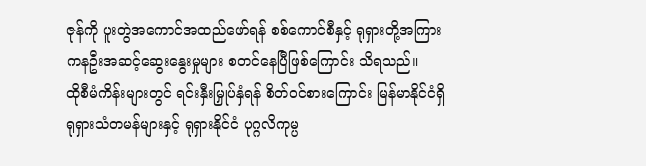ဇုန်ကို ပူးတွဲအကောင်အထည်ဖော်ရန် စစ်ကောင်စီနှင့် ရုရှားတို့အကြား ကနဦးအဆင့်ဆွေးနွေးမှုများ စတင်နေပြီဖြစ်ကြောင်း သိရသည်။
ထိုစီမံကိန်းများတွင် ရင်းနှီးမြှုပ်နှံရန် စိတ်ဝင်စားကြောင်း မြန်မာနိုင်ငံရှိ ရုရှားသံတမန်များနှင့် ရုရှားနိုင်ငံ ပုဂ္ဂလိကုမ္ပ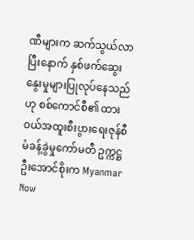ဏီများက ဆက်သွယ်လာပြီးနောက် နှစ်ဖက်ဆွေးနွေးမှုများပြုလုပ်နေသည်ဟု စစ်ကောင်စီ၏ ထားဝယ်အထူးစီးပွားရေးဇုန်စီမံခန့်ခွဲမှုကော်မတီ ဥက္ကဋ္ဌ ဦးအောင်စိုးက Myanmar Now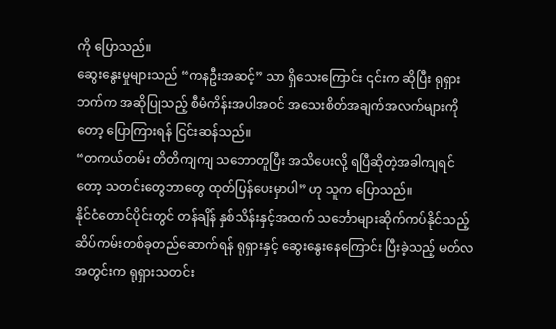ကို ပြောသည်။
ဆွေးနွေးမှုများသည် “ကနဦးအဆင့်” သာ ရှိသေးကြောင်း ၎င်းက ဆိုပြီး ရုရှားဘက်က အဆိုပြုသည့် စီမံကိန်းအပါအဝင် အသေးစိတ်အချက်အလက်များကိုတော့ ပြောကြားရန် ငြင်းဆန်သည်။
“တကယ်တမ်း တိတိကျကျ သဘောတူပြီး အသိပေးလို့ ရပြီဆိုတဲ့အခါကျရင်တော့ သတင်းတွေဘာတွေ ထုတ်ပြန်ပေးမှာပါ” ဟု သူက ပြောသည်။
နိုင်ငံတောင်ပိုင်းတွင် တန်ချိန် နှစ်သိန်းနှင့်အထက် သင်္ဘောများဆိုက်ကပ်နိုင်သည့် ဆိပ်ကမ်းတစ်ခုတည်ဆောက်ရန် ရုရှားနှင့် ဆွေးနွေးနေကြောင်း ပြီးခဲ့သည့် မတ်လအတွင်းက ရုရှားသတင်း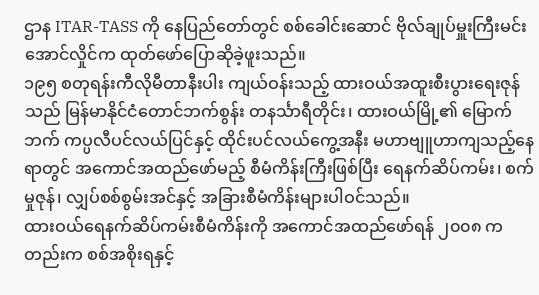ဌာန ITAR-TASS ကို နေပြည်တော်တွင် စစ်ခေါင်းဆောင် ဗိုလ်ချုပ်မှူးကြီးမင်းအောင်လှိုင်က ထုတ်ဖော်ပြောဆိုခဲ့ဖူးသည်။
၁၉၅ စတုရန်းကီလိုမီတာနီးပါး ကျယ်ဝန်းသည့် ထားဝယ်အထူးစီးပွားရေးဇုန်သည် မြန်မာနိုင်ငံတောင်ဘက်စွန်း တနင်္သာရီတိုင်း၊ ထားဝယ်မြို့၏ မြောက်ဘက် ကပ္ပလီပင်လယ်ပြင်နှင့် ထိုင်းပင်လယ်ကွေ့အနီး မဟာဗျူဟာကျသည့်နေရာတွင် အကောင်အထည်ဖော်မည့် စီမံကိန်းကြီးဖြစ်ပြီး ရေနက်ဆိပ်ကမ်း၊ စက်မှုဇုန်၊ လျှပ်စစ်စွမ်းအင်နှင့် အခြားစီမံကိန်းများပါဝင်သည်။
ထားဝယ်ရေနက်ဆိပ်ကမ်းစီမံကိန်းကို အကောင်အထည်ဖော်ရန် ၂၀၀၈ ကတည်းက စစ်အစိုးရနှင့်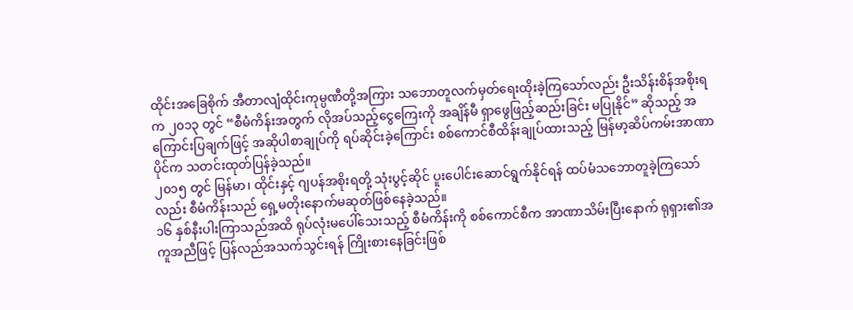ထိုင်းအခြေစိုက် အီတာလျံထိုင်းကုမ္ပဏီတို့အကြား သဘောတူလက်မှတ်ရေးထိုးခဲ့ကြသော်လည်း ဦးသိန်းစိန်အစိုးရက ၂၀၁၃ တွင် “စီမံကိန်းအတွက် လိုအပ်သည့်ငွေကြေးကို အချိန်မီ ရှာဖွေဖြည့်ဆည်းခြင်း မပြုနိုင်” ဆိုသည့် အကြောင်းပြချက်ဖြင့် အဆိုပါစာချုပ်ကို ရပ်ဆိုင်းခဲ့ကြောင်း စစ်ကောင်စီထိန်းချုပ်ထားသည့် မြန်မာ့ဆိပ်ကမ်းအာဏာပိုင်က သတင်းထုတ်ပြန်ခဲ့သည်။
၂၀၁၅ တွင် မြန်မာ၊ ထိုင်းနှင့် ဂျပန်အစိုးရတို့ သုံးပွင့်ဆိုင် ပူးပေါင်းဆောင်ရွက်နိုင်ရန် ထပ်မံသဘောတူခဲ့ကြသော်လည်း စီမံကိန်းသည် ရှေ့မတိုးနောက်မဆုတ်ဖြစ်နေခဲ့သည်။
၁၆ နှစ်နီးပါးကြာသည်အထိ ရုပ်လုံးမပေါ်သေးသည့် စီမံကိန်းကို စစ်ကောင်စီက အာဏာသိမ်းပြီးနောက် ရုရှား၏အကူအညီဖြင့် ပြန်လည်အသက်သွင်းရန် ကြိုးစားနေခြင်းဖြစ်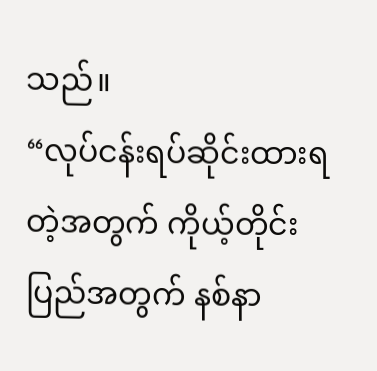သည်။
“လုပ်ငန်းရပ်ဆိုင်းထားရတဲ့အတွက် ကိုယ့်တိုင်းပြည်အတွက် နစ်နာ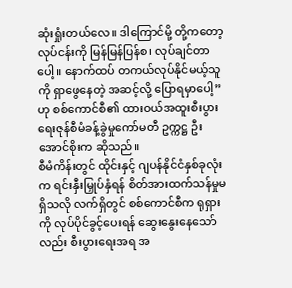ဆုံးရှုံးတယ်လေ။ ဒါကြောင်မို့ တို့ကတော့ လုပ်ငန်းကို မြန်မြန်ပြန်စ၊ လုပ်ချင်တာပေါ့။ နောက်ထပ် တကယ်လုပ်နိုင်မယ့်သူကို ရှာဖွေနေတဲ့ အဆင့်လို့ ပြောရမှာပေါ့” ဟု စစ်ကောင်စီ၏ ထားဝယ်အထူးစီးပွားရေးဇုန်စီမံခန့်ခွဲမှုကော်မတီ ဥက္ကဋ္ဌ ဦးအောင်စိုးက ဆိုသည်။
စီမံကိန်းတွင် ထိုင်းနှင့် ဂျပန်နိုင်ငံနှစ်ခုလုံးက ရင်းနှီးမြှုပ်နှံရန် စိတ်အားထက်သန်မှုမရှိသလို လက်ရှိတွင် စစ်ကောင်စီက ရုရှားကို လုပ်ပိုင်ခွင့်ပေးရန် ဆွေးနွေးနေသော်လည်း စီးပွားရေးအရ အ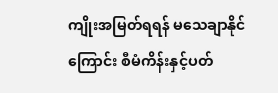ကျိုးအမြတ်ရရန် မသေချာနိုင်ကြောင်း စီမံကိန်းနှင့်ပတ်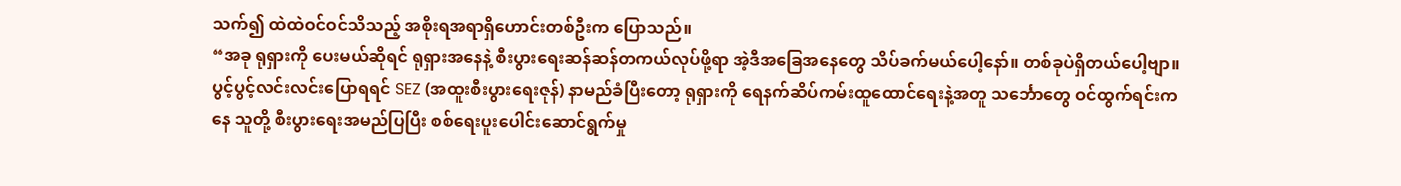သက်၍ ထဲထဲဝင်ဝင်သိသည့် အစိုးရအရာရှိဟောင်းတစ်ဦးက ပြောသည်။
“အခု ရုရှားကို ပေးမယ်ဆိုရင် ရုရှားအနေနဲ့ စီးပွားရေးဆန်ဆန်တကယ်လုပ်ဖို့ရာ အဲ့ဒီအခြေအနေတွေ သိပ်ခက်မယ်ပေါ့နော်။ တစ်ခုပဲရှိတယ်ပေါ့ဗျာ။ ပွင့်ပွင့်လင်းလင်းပြောရရင် SEZ (အထူးစီးပွားရေးဇုန်) နာမည်ခံပြီးတော့ ရုရှားကို ရေနက်ဆိပ်ကမ်းထူထောင်ရေးနဲ့အတူ သင်္ဘောတွေ ဝင်ထွက်ရင်းကနေ သူတို့ စီးပွားရေးအမည်ပြပြီး စစ်ရေးပူးပေါင်းဆောင်ရွက်မှု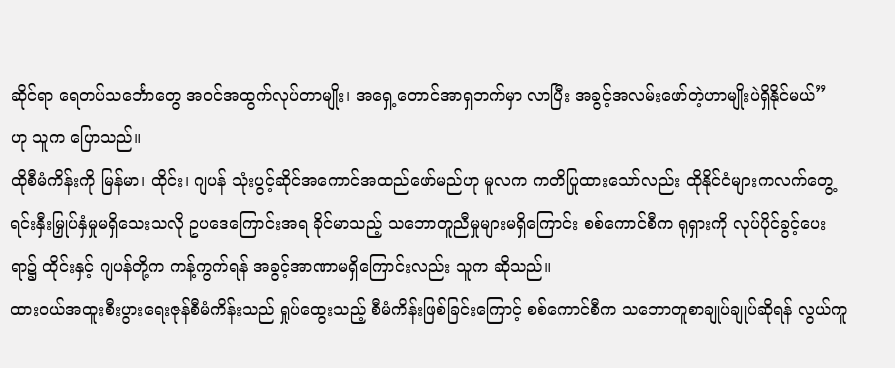ဆိုင်ရာ ရေတပ်သင်္ဘောတွေ အဝင်အထွက်လုပ်တာမျိုး၊ အရှေ့တောင်အာရှဘက်မှာ လာပြီး အခွင့်အလမ်းဖော်တဲ့ဟာမျိုးပဲရှိနိုင်မယ်” ဟု သူက ပြောသည်။
ထိုစီမံကိန်းကို မြန်မာ၊ ထိုင်း၊ ဂျပန် သုံးပွင့်ဆိုင်အကောင်အထည်ဖော်မည်ဟု မူလက ကတိပြုထားသော်လည်း ထိုနိုင်ငံများကလက်တွေ့ ရင်းနှီးမြှုပ်နှံမှုမရှိသေးသလို ဥပဒေကြောင်းအရ ခိုင်မာသည့် သဘောတူညီမှုများမရှိကြောင်း စစ်ကောင်စီက ရုရှားကို လုပ်ပိုင်ခွင့်ပေးရာ၌ ထိုင်းနှင့် ဂျပန်တို့က ကန့်ကွက်ရန် အခွင့်အာဏာမရှိကြောင်းလည်း သူက ဆိုသည်။
ထားဝယ်အထူးစီးပွားရေးဇုန်စီမံကိန်းသည် ရှုပ်ထွေးသည့် စီမံကိန်းဖြစ်ခြင်းကြောင့် စစ်ကောင်စီက သဘောတူစာချုပ်ချုပ်ဆိုရန် လွယ်ကူ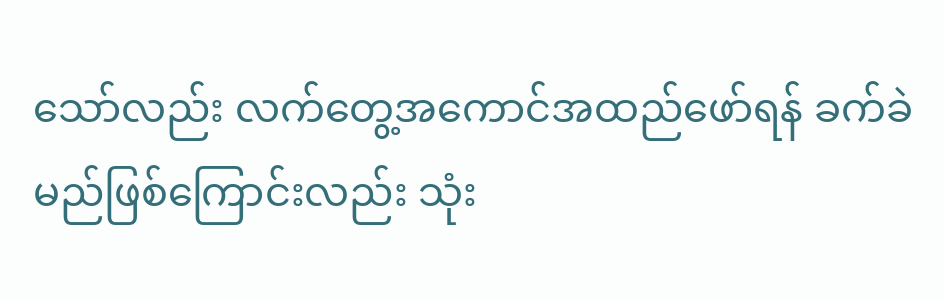သော်လည်း လက်တွေ့အကောင်အထည်ဖော်ရန် ခက်ခဲမည်ဖြစ်ကြောင်းလည်း သုံး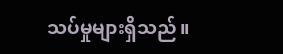သပ်မှုများရှိသည်။